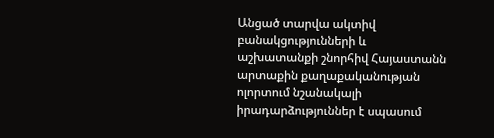Անցած տարվա ակտիվ բանակցությունների և աշխատանքի շնորհիվ Հայաստանն արտաքին քաղաքականության ոլորտում նշանակալի իրադարձություններ է սպասում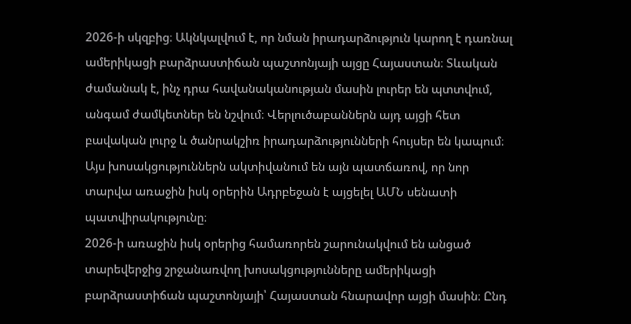2026-ի սկզբից։ Ակնկալվում է, որ նման իրադարձություն կարող է դառնալ ամերիկացի բարձրաստիճան պաշտոնյայի այցը Հայաստան։ Տևական ժամանակ է, ինչ դրա հավանականության մասին լուրեր են պտտվում, անգամ ժամկետներ են նշվում։ Վերլուծաբաններն այդ այցի հետ բավական լուրջ և ծանրակշիռ իրադարձությունների հույսեր են կապում։
Այս խոսակցություններն ակտիվանում են այն պատճառով, որ նոր տարվա առաջին իսկ օրերին Ադրբեջան է այցելել ԱՄՆ սենատի պատվիրակությունը։
2026-ի առաջին իսկ օրերից համառորեն շարունակվում են անցած տարեվերջից շրջանառվող խոսակցությունները ամերիկացի բարձրաստիճան պաշտոնյայի՝ Հայաստան հնարավոր այցի մասին։ Ընդ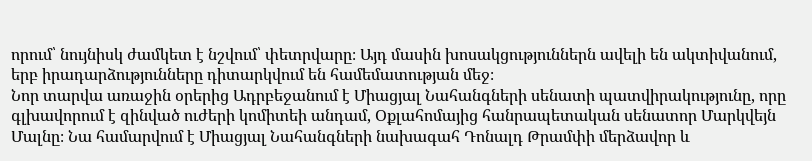որում՝ նույնիսկ ժամկետ է նշվում՝ փետրվարը։ Այդ մասին խոսակցություններն ավելի են ակտիվանում, երբ իրադարձությունները դիտարկվում են համեմատության մեջ։
Նոր տարվա առաջին օրերից Ադրբեջանում է Միացյալ Նահանգների սենատի պատվիրակությունը, որը գլխավորում է զինված ուժերի կոմիտեի անդամ, Օքլահոմայից հանրապետական սենատոր Մարկվեյն Մալնը։ Նա համարվում է Միացյալ Նահանգների նախագահ Դոնալդ Թրամփի մերձավոր և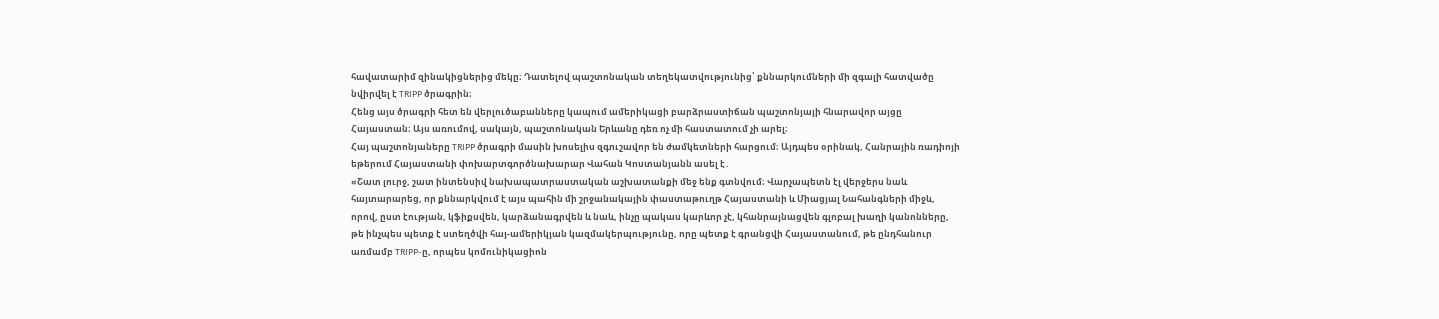հավատարիմ զինակիցներից մեկը։ Դատելով պաշտոնական տեղեկատվությունից՝ քննարկումների մի զգալի հատվածը նվիրվել է TRIPP ծրագրին։
Հենց այս ծրագրի հետ են վերլուծաբանները կապում ամերիկացի բարձրաստիճան պաշտոնյայի հնարավոր այցը Հայաստան։ Այս առումով, սակայն, պաշտոնական Երևանը դեռ ոչ մի հաստատում չի արել։
Հայ պաշտոնյաները TRIPP ծրագրի մասին խոսելիս զգուշավոր են ժամկետների հարցում։ Այդպես օրինակ, Հանրային ռադիոյի եթերում Հայաստանի փոխարտգործնախարար Վահան Կոստանյանն ասել է․
«Շատ լուրջ, շատ ինտենսիվ նախապատրաստական աշխատանքի մեջ ենք գտնվում։ Վարչապետն էլ վերջերս նաև հայտարարեց, որ քննարկվում է այս պահին մի շրջանակային փաստաթուղթ Հայաստանի և Միացյալ Նահանգների միջև, որով, ըստ էության, կֆիքսվեն, կարձանագրվեն և նաև, ինչը պակաս կարևոր չէ, կհանրայնացվեն գլոբալ խաղի կանոնները, թե ինչպես պետք է ստեղծվի հայ-ամերիկյան կազմակերպությունը, որը պետք է գրանցվի Հայաստանում, թե ընդհանուր առմամբ TRIPP-ը, որպես կոմունիկացիոն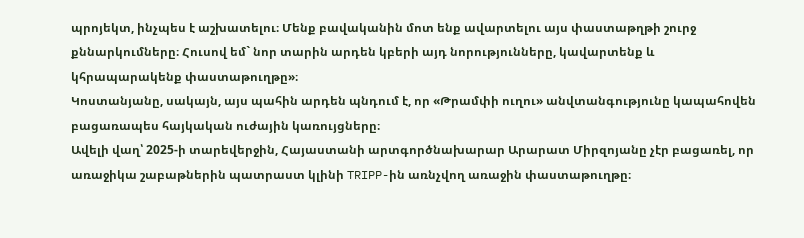պրոյեկտ, ինչպես է աշխատելու։ Մենք բավականին մոտ ենք ավարտելու այս փաստաթղթի շուրջ քննարկումները։ Հուսով եմ` նոր տարին արդեն կբերի այդ նորությունները, կավարտենք և կհրապարակենք փաստաթուղթը»։
Կոստանյանը, սակայն, այս պահին արդեն պնդում է, որ «Թրամփի ուղու» անվտանգությունը կապահովեն բացառապես հայկական ուժային կառույցները։
Ավելի վաղ՝ 2025-ի տարեվերջին, Հայաստանի արտգործնախարար Արարատ Միրզոյանը չէր բացառել, որ առաջիկա շաբաթներին պատրաստ կլինի TRIPP-ին առնչվող առաջին փաստաթուղթը։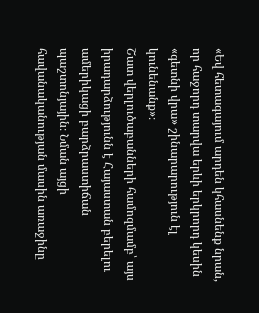«Եվ հետագայում արդեն կհասնենք նրան, որ հաջորդ տարվա երևի երկրորդ կեսին «գետնի վրա» շինարարություն էլ կունենանք»։
Շատ վերլուծաբանների համոզմամբ՝ այս իրադարձությունն է Հայաստան բերելու ամերիկացի բարձրաստիճան պաշտոնյային։ Նման այցի հավանականության մասին առաջինը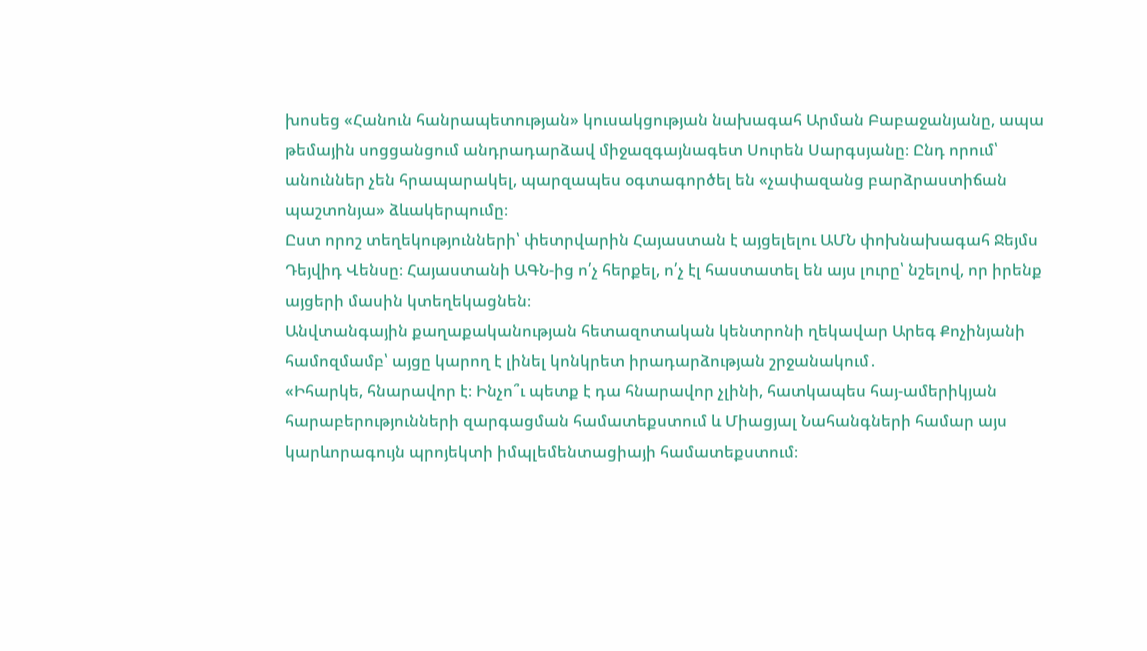խոսեց «Հանուն հանրապետության» կուսակցության նախագահ Արման Բաբաջանյանը, ապա թեմային սոցցանցում անդրադարձավ միջազգայնագետ Սուրեն Սարգսյանը։ Ընդ որում՝ անուններ չեն հրապարակել, պարզապես օգտագործել են «չափազանց բարձրաստիճան պաշտոնյա» ձևակերպումը։
Ըստ որոշ տեղեկությունների՝ փետրվարին Հայաստան է այցելելու ԱՄՆ փոխնախագահ Ջեյմս Դեյվիդ Վենսը։ Հայաստանի ԱԳՆ-ից ո՛չ հերքել, ո՛չ էլ հաստատել են այս լուրը՝ նշելով, որ իրենք այցերի մասին կտեղեկացնեն։
Անվտանգային քաղաքականության հետազոտական կենտրոնի ղեկավար Արեգ Քոչինյանի համոզմամբ՝ այցը կարող է լինել կոնկրետ իրադարձության շրջանակում․
«Իհարկե, հնարավոր է։ Ինչո՞ւ պետք է դա հնարավոր չլինի, հատկապես հայ-ամերիկյան հարաբերությունների զարգացման համատեքստում և Միացյալ Նահանգների համար այս կարևորագույն պրոյեկտի իմպլեմենտացիայի համատեքստում։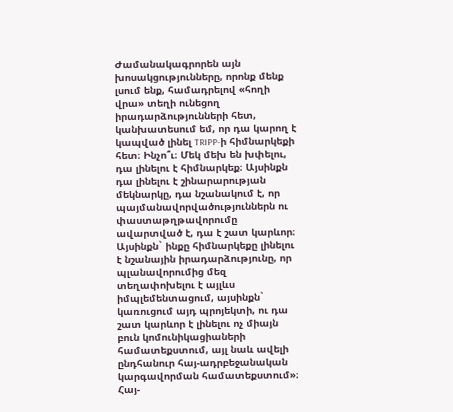Ժամանակագրորեն այն խոսակցությունները, որոնք մենք լսում ենք, համադրելով «հողի վրա» տեղի ունեցող իրադարձությունների հետ, կանխատեսում եմ, որ դա կարող է կապված լինել TRIPP-ի հիմնարկեքի հետ։ Ինչո՞ւ։ Մեկ մեխ են խփելու, դա լինելու է հիմնարկեք։ Այսինքն դա լինելու է շինարարության մեկնարկը, դա նշանակում է, որ պայմանավորվածություններն ու փաստաթղթավորումը ավարտված է, դա է շատ կարևոր։ Այսինքն` ինքը հիմնարկեքը լինելու է նշանային իրադարձությունը, որ պլանավորումից մեզ տեղափոխելու է այլևս իմպլեմենտացում, այսինքն` կառուցում այդ պրոյեկտի, ու դա շատ կարևոր է լինելու ոչ միայն բուն կոմունիկացիաների համատեքստում, այլ նաև ավելի ընդհանուր հայ-ադրբեջանական կարգավորման համատեքստում»։
Հայ-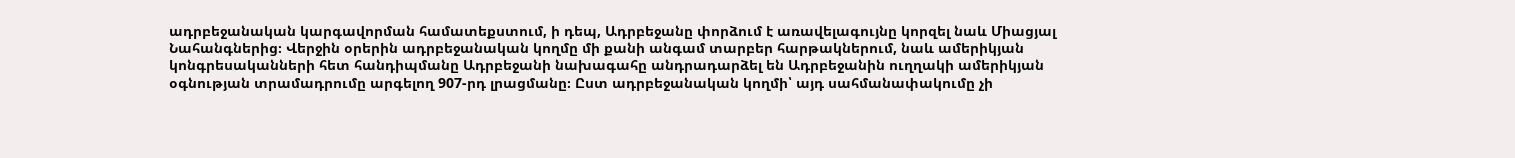ադրբեջանական կարգավորման համատեքստում, ի դեպ, Ադրբեջանը փորձում է առավելագույնը կորզել նաև Միացյալ Նահանգներից։ Վերջին օրերին ադրբեջանական կողմը մի քանի անգամ տարբեր հարթակներում, նաև ամերիկյան կոնգրեսականների հետ հանդիպմանը Ադրբեջանի նախագահը անդրադարձել են Ադրբեջանին ուղղակի ամերիկյան օգնության տրամադրումը արգելող 907-րդ լրացմանը։ Ըստ ադրբեջանական կողմի՝ այդ սահմանափակումը չի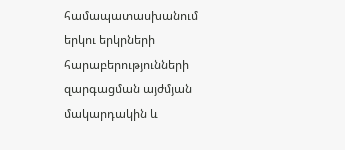համապատասխանում երկու երկրների հարաբերությունների զարգացման այժմյան մակարդակին և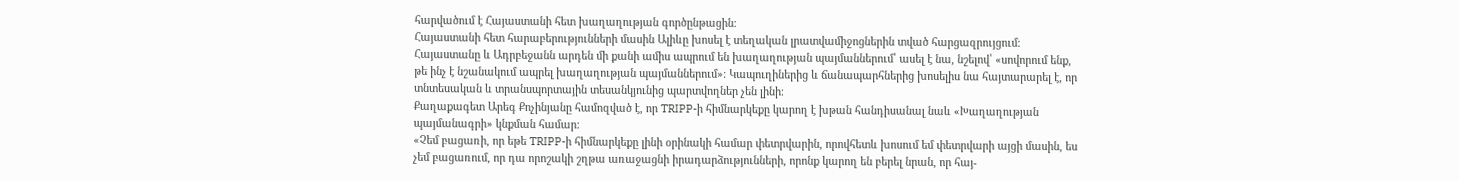հարվածում է Հայաստանի հետ խաղաղության գործընթացին։
Հայաստանի հետ հարաբերությունների մասին Ալիևը խոսել է տեղական լրատվամիջոցներին տված հարցազրույցում։ Հայաստանը և Ադրբեջանն արդեն մի քանի ամիս ապրում են խաղաղության պայմաններում՝ ասել է նա, նշելով՝ «սովորում ենք, թե ինչ է նշանակում ապրել խաղաղության պայմաններում»։ Կապուղիներից և ճանապարհներից խոսելիս նա հայտարարել է, որ տնտեսական և տրանսպորտային տեսանկյունից պարտվողներ չեն լինի։
Քաղաքագետ Արեգ Քոչինյանը համոզված է, որ TRIPP-ի հիմնարկեքը կարող է խթան հանդիսանալ նաև «Խաղաղության պայմանագրի» կնքման համար։
«Չեմ բացառի, որ եթե TRIPP-ի հիմնարկեքը լինի օրինակի համար փետրվարին, որովհետև խոսում եմ փետրվարի այցի մասին, ես չեմ բացառում, որ դա որոշակի շղթա առաջացնի իրադարձությունների, որոնք կարող են բերել նրան, որ հայ-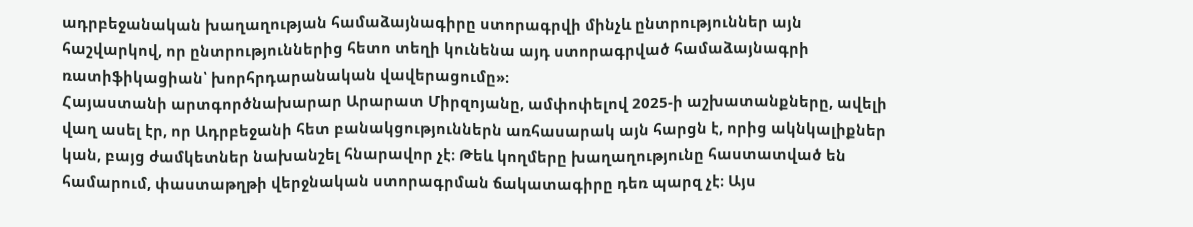ադրբեջանական խաղաղության համաձայնագիրը ստորագրվի մինչև ընտրություններ այն հաշվարկով, որ ընտրություններից հետո տեղի կունենա այդ ստորագրված համաձայնագրի ռատիֆիկացիան՝ խորհրդարանական վավերացումը»։
Հայաստանի արտգործնախարար Արարատ Միրզոյանը, ամփոփելով 2025-ի աշխատանքները, ավելի վաղ ասել էր, որ Ադրբեջանի հետ բանակցություններն առհասարակ այն հարցն է, որից ակնկալիքներ կան, բայց ժամկետներ նախանշել հնարավոր չէ։ Թեև կողմերը խաղաղությունը հաստատված են համարում, փաստաթղթի վերջնական ստորագրման ճակատագիրը դեռ պարզ չէ։ Այս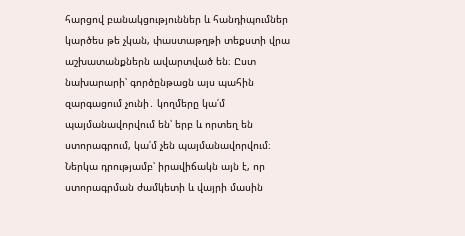հարցով բանակցություններ և հանդիպումներ կարծես թե չկան, փաստաթղթի տեքստի վրա աշխատանքներն ավարտված են։ Ըստ նախարարի՝ գործընթացն այս պահին զարգացում չունի․ կողմերը կա՛մ պայմանավորվում են՝ երբ և որտեղ են ստորագրում, կա՛մ չեն պայմանավորվում։ Ներկա դրությամբ՝ իրավիճակն այն է, որ ստորագրման ժամկետի և վայրի մասին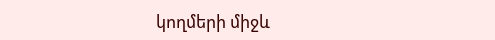կողմերի միջև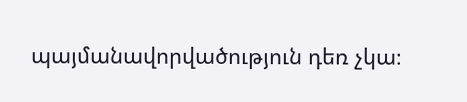պայմանավորվածություն դեռ չկա։